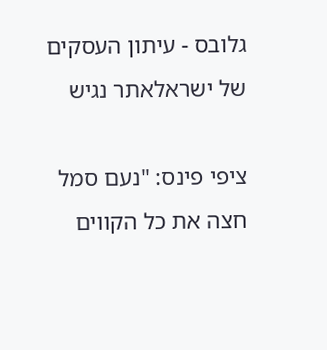גלובס - עיתון העסקים של ישראלאתר נגיש

ציפי פינס: "נעם סמל חצה את כל הקווים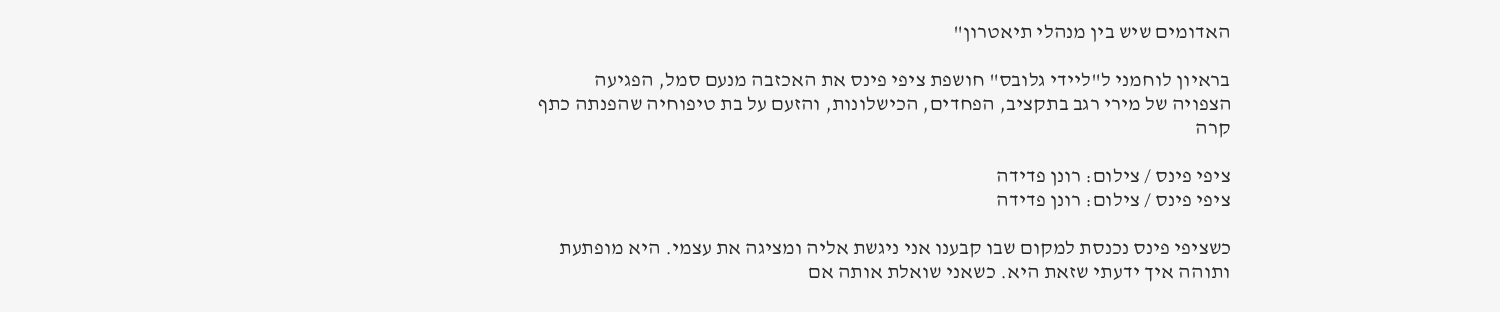האדומים שיש בין מנהלי תיאטרון"

בראיון לוחמני ל"ליידי גלובס" חושפת ציפי פינס את האכזבה מנעם סמל, הפגיעה הצפויה של מירי רגב בתקציב, הפחדים, הכישלונות, והזעם על בת טיפוחיה שהפנתה כתף קרה

ציפי פינס / צילום: רונן פדידה
ציפי פינס / צילום: רונן פדידה

כשציפי פינס נכנסת למקום שבו קבענו אני ניגשת אליה ומציגה את עצמי. היא מופתעת ותוהה איך ידעתי שזאת היא. כשאני שואלת אותה אם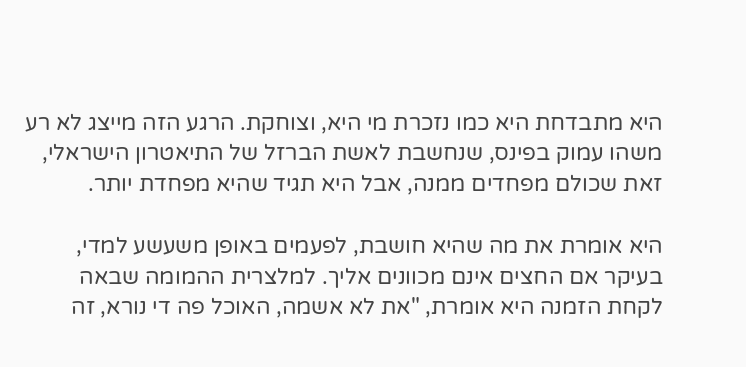היא מתבדחת היא כמו נזכרת מי היא, וצוחקת. הרגע הזה מייצג לא רע משהו עמוק בפינס, שנחשבת לאשת הברזל של התיאטרון הישראלי, זאת שכולם מפחדים ממנה, אבל היא תגיד שהיא מפחדת יותר.

היא אומרת את מה שהיא חושבת, לפעמים באופן משעשע למדי, בעיקר אם החצים אינם מכוונים אליך. למלצרית ההמומה שבאה לקחת הזמנה היא אומרת, "את לא אשמה, האוכל פה די נורא, זה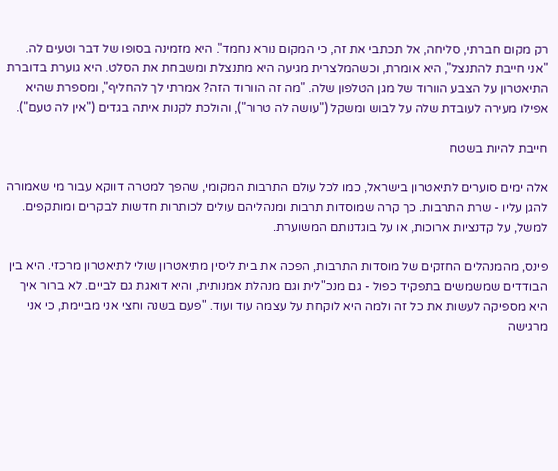רק מקום חברתי, סליחה, אל תכתבי את זה, כי המקום נורא נחמד". היא מזמינה בסופו של דבר וטעים לה. "אני חייבת להתנצל", היא אומרת, וכשהמלצרית מגיעה היא מתנצלת ומשבחת את הסלט. היא גוערת בדוברת התיאטרון על הצבע הוורוד של מגן הטלפון שלה. "מה זה הוורוד הזה? אמרתי לך להחליף", ומספרת שהיא אפילו מעירה לעובדת שלה על לבוש ומשקל ("עושה לה טרור"), והולכת לקנות איתה בגדים ("אין לה טעם").

חייבת להיות בשטח

אלה ימים סוערים לתיאטרון בישראל, כמו לכל עולם התרבות המקומי, שהפך למטרה דווקא עבור מי שאמורה להגן עליו - שרת התרבות. כך קרה שמוסדות תרבות ומנהליהם עולים לכותרות חדשות לבקרים ומותקפים. למשל, על קדנציות ארוכות, או על בוגדנותם המשוערת.

פינס, מהמנהלים החזקים של מוסדות התרבות, הפכה את בית ליסין מתיאטרון שולי לתיאטרון מרכזי. היא בין הבודדים שמשמשים בתפקיד כפול - גם מנכ"לית וגם מנהלת אמנותית, והיא דואגת גם לביים. לא ברור איך היא מספיקה לעשות את כל זה ולמה היא לוקחת על עצמה עוד ועוד. "פעם בשנה וחצי אני מביימת, כי אני מרגישה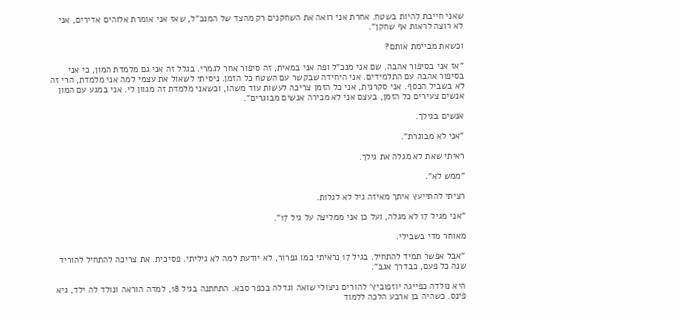שאני חייבת להיות בשטח. אחרת אני רואה את השחקנים רק מהצד של המנכ"ל, שאז אני אומרת אלוהים אדירים, אני לא רוצה לראות אף שחקן".

וכשאת מביימת אותם?

"אז אני בסיפור אהבה. שם אני מנכ"ל ופה אני במאית, זה סיפור אחר לגמרי. בגלל זה אני גם מלמדת המון, כי אני בסיפור אהבה עם התלמידים. אני היחידה שבקשר עם השטח כל הזמן. ניסיתי לשאול את עצמי למה אני מלמדת, הרי זה לא בשביל הכסף. אני סקרנית, אני כל הזמן צריכה לעשות עוד משהו, וכשאני מלמדת זה מגוון לי. אני במגע עם המון אנשים צעירים כל הזמן, בעצם אני לא מכירה אנשים מבוגרים".

אנשים בגילך.

"אני לא מבוגרת".

ראיתי שאת לא מגלה את גילך.

"ממש לא".

רציתי להתייעץ איתך מאיזה גיל לא לגלות.

"אני מגיל 17 לא מגלה, ועל כן אני ממליצה על גיל 17".

מאוחר מדי בשבילי.

"אבל אפשר תמיד להתחיל. בגיל 17 נראיתי כמו גפרור, לא יודעת למה לא גיליתי. פסיכית. את צריכה להתחיל להוריד שנה כל פעם, כבדרך אגב".

היא נולדה כפייגה יוזפוביץ' להורים ניצולי שואה וגדלה בכפר סבא. התחתנה בגיל 18, למדה הוראה ונולד לה ילד, גיא פינס. כשהיה בן ארבע הלכה ללמוד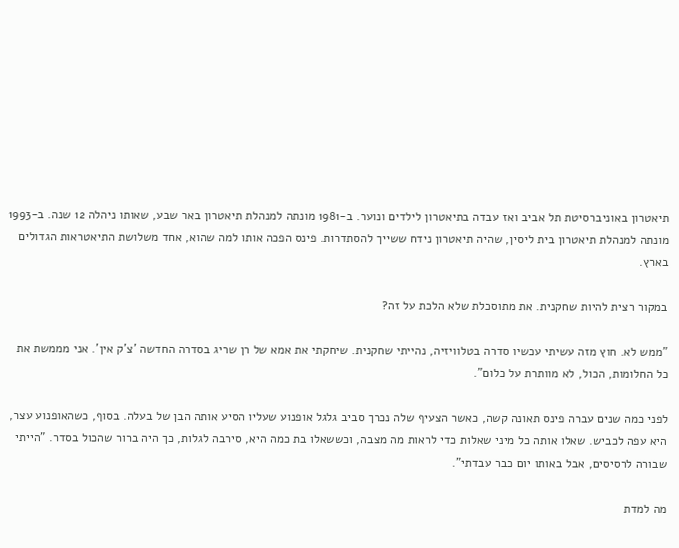תיאטרון באוניברסיטת תל אביב ואז עבדה בתיאטרון לילדים ונוער. ב-1981 מונתה למנהלת תיאטרון באר שבע, שאותו ניהלה 12 שנה. ב-1993 מונתה למנהלת תיאטרון בית ליסין, שהיה תיאטרון נידח ששייך להסתדרות. פינס הפכה אותו למה שהוא, אחד משלושת התיאטראות הגדולים בארץ.

במקור רצית להיות שחקנית. את מתוסכלת שלא הלכת על זה?

"ממש לא. חוץ מזה עשיתי עכשיו סדרה בטלוויזיה, נהייתי שחקנית. שיחקתי את אמא של רן שריג בסדרה החדשה 'צ'ק אין'. אני מממשת את כל החלומות, הכול, לא מוותרת על כלום".

לפני כמה שנים עברה פינס תאונה קשה, כאשר הצעיף שלה נכרך סביב גלגל אופנוע שעליו הסיע אותה הבן של בעלה. בסוף, כשהאופנוע עצר, היא עפה לכביש. שאלו אותה כל מיני שאלות כדי לראות מה מצבה, וכששאלו בת כמה היא, סירבה לגלות, כך היה ברור שהכול בסדר. "הייתי שבורה לרסיסים, אבל באותו יום כבר עבדתי".

מה למדת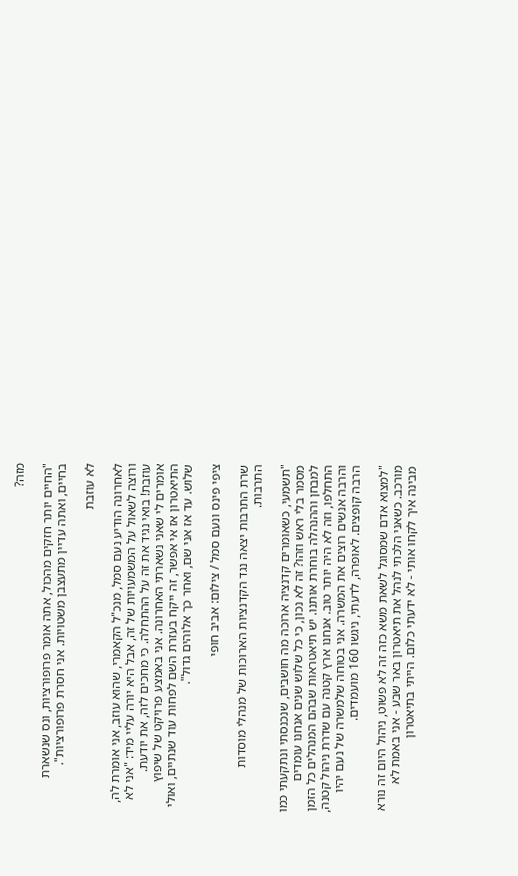מזה?

"החיים יותר חזקים מהכול, אתה אומר פרופורציות, ונס שנשארת בחיים, ואתה עדיין מתעצבן משטויות. אני חסרת פרופורציות".

לא עוזבת

לאחרונה הודיע נעם סמל, מנכ"ל הקאמרי, שהוא עוזב, אני אומרת לה, ורוצה לשאול על המשמעויות של זה, אבל היא יורה עליי מיד: "אני לא עוזבת! בואי נגיד את זה על ההתחלה. כי מחכים לזה, את יודעת. אומרים לי שאני נשארתי האחרונה. אני באמצע פרויקט של שיפוץ התיאטרון אז אי אפשר, זה ייקח בעזרת השם לפחות עוד שנתיים, ואולי שלוש. עד אז אני שם, ואחר כך אלוהים גדול".

ציפי פינס ונעם סמל / צילום: אביב חופי

שרת התרבות יצאה נגד הקדנציות הארוכות של מנהלי מוסדות התרבות.

"תשמעי, כשאומרים קדנציה ארוכה מה חושבים, שנכנסתי ונתקעתי כמו מסמר בלי ראש וזהו? זה לא נכון, כי כל שלוש שנים אנחנו עומדים למבחן וההנהלה בוחרת אותנו. יש תיאטראות שבהם המנהלים כל הזמן התחלפו, וזה לא היה יותר טוב. אנחנו ארץ קטנה עם שדרת ניהול קטנה, והרבה אנשים רוצים את המשרה. אני בטוחה שלמשרה של נעם יהיו הרבה קופצים. לאופרה, לדעתי, ניגשו 160 מועמדים.

"למצוא אדם שמסוגל לשאת משא כזה זה לא פשוט, ניהול היום זה נורא מורכב. כשאני הלכתי לנהל את תיאטרון באר שבע - אני באמת לא מבינה איך לקחו אותי - לא ידעתי כלום. הייתי בתיאטרון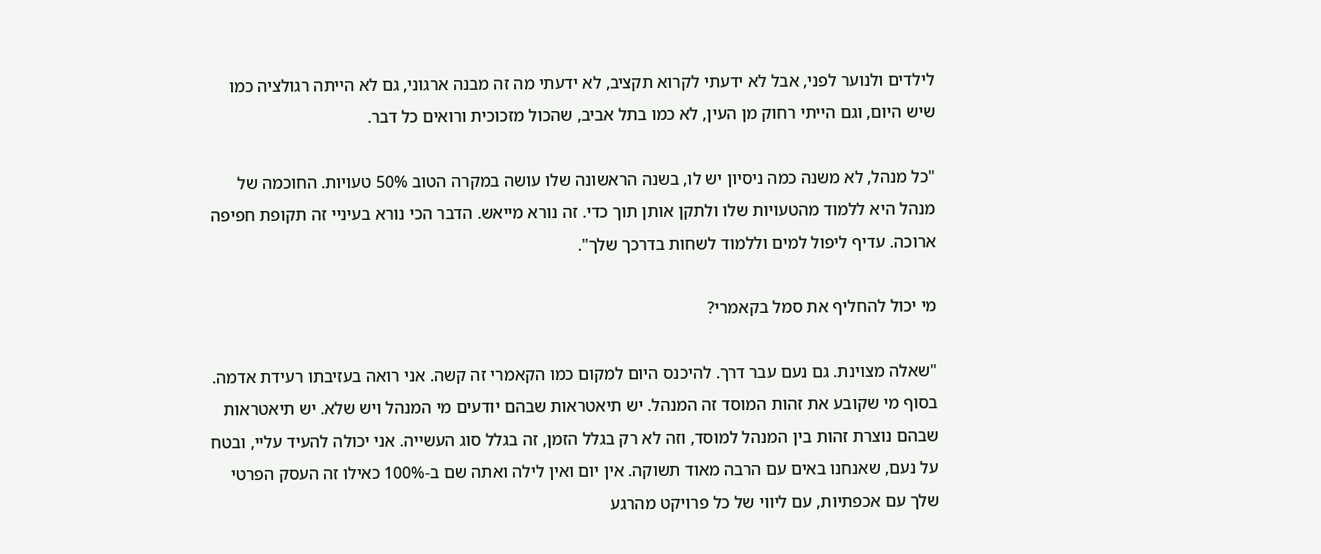לילדים ולנוער לפני, אבל לא ידעתי לקרוא תקציב, לא ידעתי מה זה מבנה ארגוני, גם לא הייתה רגולציה כמו שיש היום, וגם הייתי רחוק מן העין, לא כמו בתל אביב, שהכול מזכוכית ורואים כל דבר.

"כל מנהל, לא משנה כמה ניסיון יש לו, בשנה הראשונה שלו עושה במקרה הטוב 50% טעויות. החוכמה של מנהל היא ללמוד מהטעויות שלו ולתקן אותן תוך כדי. זה נורא מייאש. הדבר הכי נורא בעיניי זה תקופת חפיפה ארוכה. עדיף ליפול למים וללמוד לשחות בדרכך שלך".

מי יכול להחליף את סמל בקאמרי?

"שאלה מצוינת. גם נעם עבר דרך. להיכנס היום למקום כמו הקאמרי זה קשה. אני רואה בעזיבתו רעידת אדמה. בסוף מי שקובע את זהות המוסד זה המנהל. יש תיאטראות שבהם יודעים מי המנהל ויש שלא. יש תיאטראות שבהם נוצרת זהות בין המנהל למוסד, וזה לא רק בגלל הזמן, זה בגלל סוג העשייה. אני יכולה להעיד עליי, ובטח על נעם, שאנחנו באים עם הרבה מאוד תשוקה. אין יום ואין לילה ואתה שם ב-100% כאילו זה העסק הפרטי שלך עם אכפתיות, עם ליווי של כל פרויקט מהרגע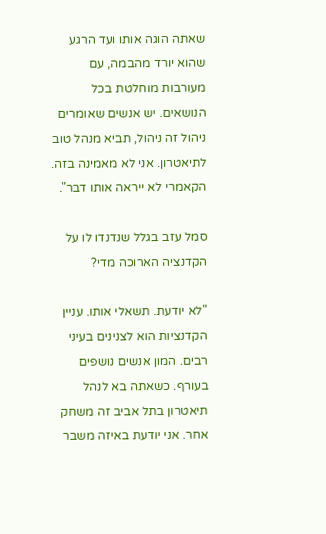שאתה הוגה אותו ועד הרגע שהוא יורד מהבמה, עם מעורבות מוחלטת בכל הנושאים. יש אנשים שאומרים ניהול זה ניהול, תביא מנהל טוב לתיאטרון. אני לא מאמינה בזה. הקאמרי לא ייראה אותו דבר".

סמל עזב בגלל שנדנדו לו על הקדנציה הארוכה מדי?

"לא יודעת. תשאלי אותו. עניין הקדנציות הוא לצנינים בעיני רבים. המון אנשים נושפים בעורף. כשאתה בא לנהל תיאטרון בתל אביב זה משחק אחר. אני יודעת באיזה משבר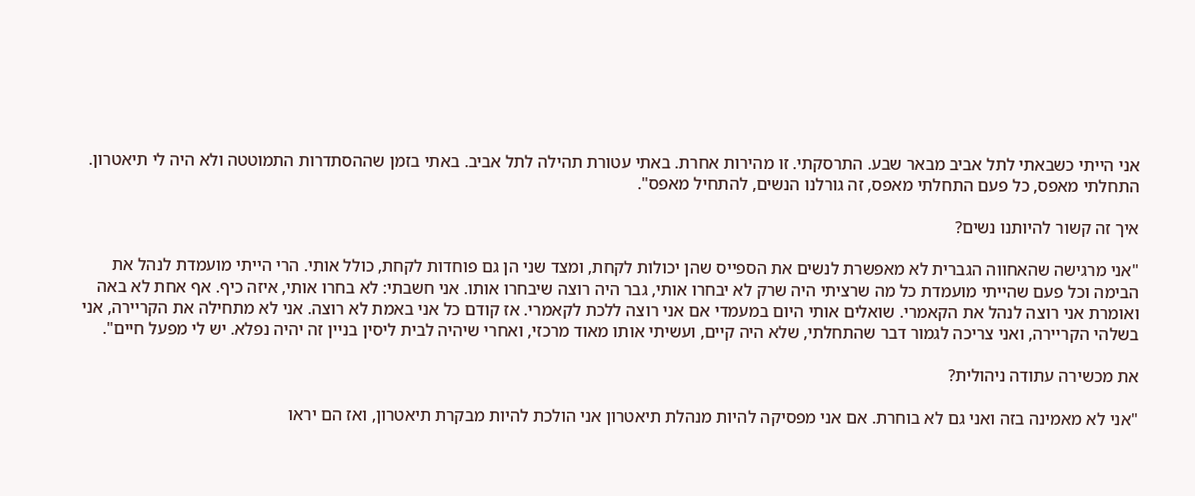אני הייתי כשבאתי לתל אביב מבאר שבע. התרסקתי. זו מהירות אחרת. באתי עטורת תהילה לתל אביב. באתי בזמן שההסתדרות התמוטטה ולא היה לי תיאטרון. התחלתי מאפס, כל פעם התחלתי מאפס, זה גורלנו הנשים, להתחיל מאפס".

איך זה קשור להיותנו נשים?

"אני מרגישה שהאחווה הגברית לא מאפשרת לנשים את הספייס שהן יכולות לקחת, ומצד שני הן גם פוחדות לקחת, כולל אותי. הרי הייתי מועמדת לנהל את הבימה וכל פעם שהייתי מועמדת כל מה שרציתי היה שרק לא יבחרו אותי, גבר היה רוצה שיבחרו אותו. אני חשבתי: לא בחרו אותי, איזה כיף. אף אחת לא באה ואומרת אני רוצה לנהל את הקאמרי. שואלים אותי היום במעמדי אם אני רוצה ללכת לקאמרי. אז קודם כל אני באמת לא רוצה. אני לא מתחילה את הקריירה, אני בשלהי הקריירה, ואני צריכה לגמור דבר שהתחלתי, שלא היה קיים, ועשיתי אותו מאוד מרכזי, ואחרי שיהיה לבית ליסין בניין זה יהיה נפלא. יש לי מפעל חיים".

את מכשירה עתודה ניהולית?

"אני לא מאמינה בזה ואני גם לא בוחרת. אם אני מפסיקה להיות מנהלת תיאטרון אני הולכת להיות מבקרת תיאטרון, ואז הם יראו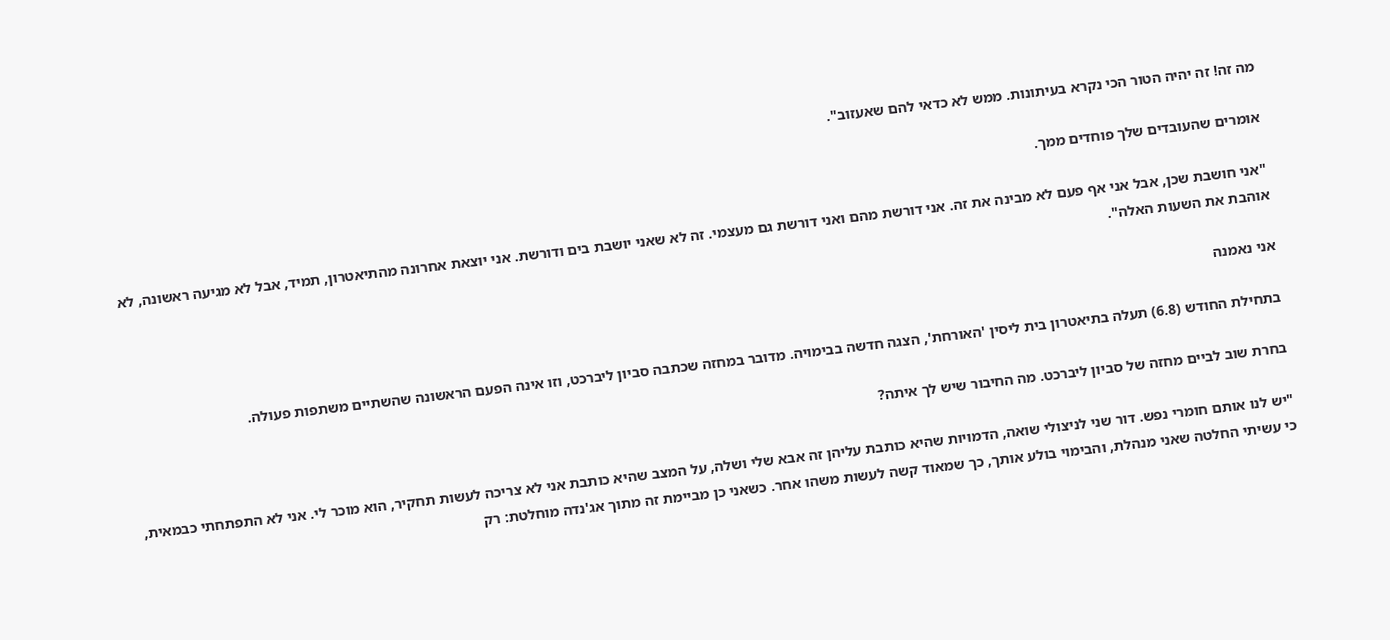מה זה! זה יהיה הטור הכי נקרא בעיתונות. ממש לא כדאי להם שאעזוב".

אומרים שהעובדים שלך פוחדים ממך.

"אני חושבת שכן, אבל אני אף פעם לא מבינה את זה. אני דורשת מהם ואני דורשת גם מעצמי. זה לא שאני יושבת בים ודורשת. אני יוצאת אחרונה מהתיאטרון, תמיד, אבל לא מגיעה ראשונה, לא אוהבת את השעות האלה".

אני נאמנה

בתחילת החודש (6.8) תעלה בתיאטרון בית ליסין 'האורחת', הצגה חדשה בבימויה. מדובר במחזה שכתבה סביון ליברכט, וזו אינה הפעם הראשונה שהשתיים משתפות פעולה.

בחרת שוב לביים מחזה של סביון ליברכט. מה החיבור שיש לך איתה?

"יש לנו אותם חומרי נפש. דור שני לניצולי שואה, הדמויות שהיא כותבת עליהן זה אבא שלי ושלה, על המצב שהיא כותבת אני לא צריכה לעשות תחקיר, הוא מוכר לי. אני לא התפתחתי כבמאית, כי עשיתי החלטה שאני מנהלת, והבימוי בולע אותך, כך שמאוד קשה לעשות משהו אחר. כשאני כן מביימת זה מתוך אג'נדה מוחלטת: רק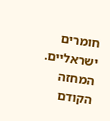חומרים ישראליים. המחזה הקודם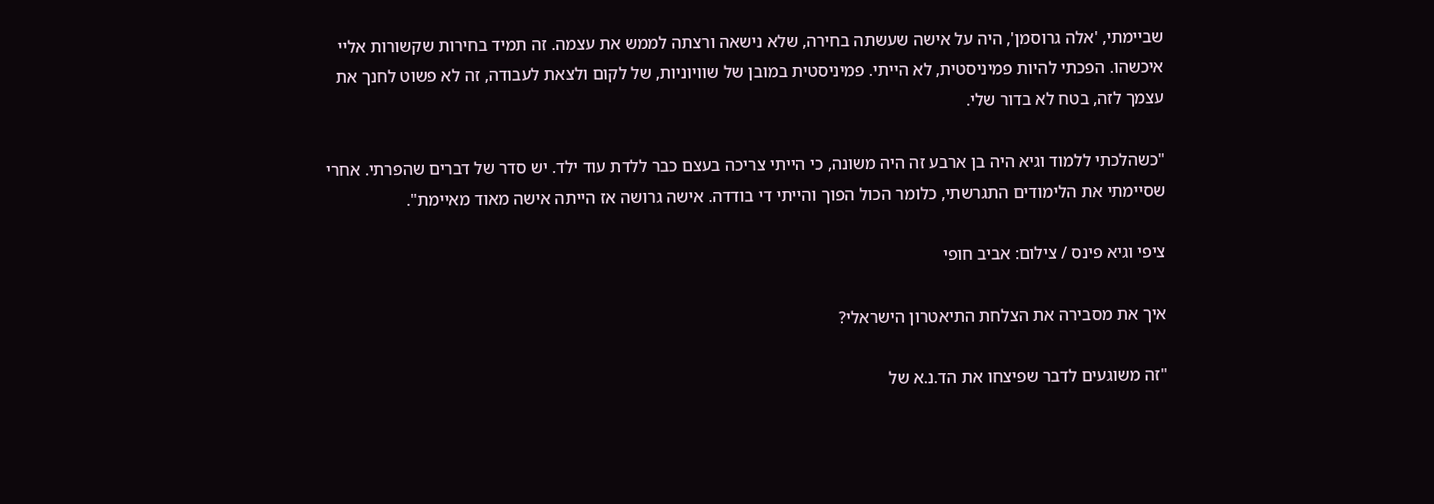שביימתי, 'אלה גרוסמן', היה על אישה שעשתה בחירה, שלא נישאה ורצתה לממש את עצמה. זה תמיד בחירות שקשורות אליי איכשהו. הפכתי להיות פמיניסטית, לא הייתי. פמיניסטית במובן של שוויוניות, של לקום ולצאת לעבודה, זה לא פשוט לחנך את עצמך לזה, בטח לא בדור שלי.

"כשהלכתי ללמוד וגיא היה בן ארבע זה היה משונה, כי הייתי צריכה בעצם כבר ללדת עוד ילד. יש סדר של דברים שהפרתי. אחרי שסיימתי את הלימודים התגרשתי, כלומר הכול הפוך והייתי די בודדה. אישה גרושה אז הייתה אישה מאוד מאיימת".

ציפי וגיא פינס / צילום: אביב חופי

איך את מסבירה את הצלחת התיאטרון הישראלי?

"זה משוגעים לדבר שפיצחו את הד.נ.א של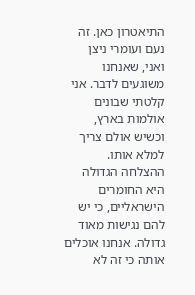התיאטרון כאן. זה נעם ועומרי ניצן ואני, שאנחנו משוגעים לדבר. אני קלטתי שבונים אולמות בארץ, וכשיש אולם צריך למלא אותו. ההצלחה הגדולה היא החומרים הישראליים, כי יש להם נגישות מאוד גדולה. אנחנו אוכלים אותה כי זה לא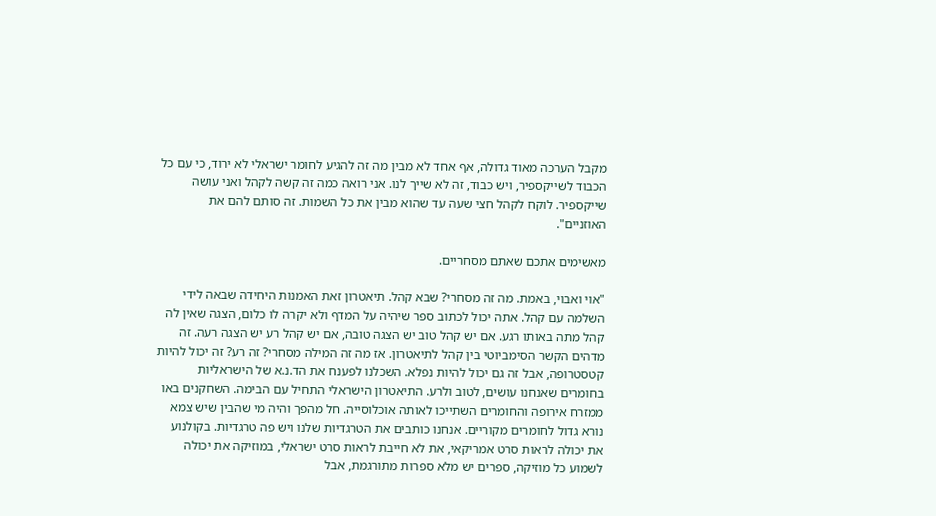מקבל הערכה מאוד גדולה, אף אחד לא מבין מה זה להגיע לחומר ישראלי לא ירוד, כי עם כל הכבוד לשייקספיר, ויש כבוד, זה לא שייך לנו. אני רואה כמה זה קשה לקהל ואני עושה שייקספיר. לוקח לקהל חצי שעה עד שהוא מבין את כל השמות. זה סותם להם את האוזניים".

מאשימים אתכם שאתם מסחריים.

"אוי ואבוי, באמת. מה זה מסחרי? שבא קהל. תיאטרון זאת האמנות היחידה שבאה לידי השלמה עם קהל. אתה יכול לכתוב ספר שיהיה על המדף ולא יקרה לו כלום, הצגה שאין לה קהל מתה באותו רגע. אם יש קהל טוב יש הצגה טובה, אם יש קהל רע יש הצגה רעה. זה מדהים הקשר הסימביוטי בין קהל לתיאטרון. אז מה זה המילה מסחרי? זה רע? זה יכול להיות קטסטרופה, אבל זה גם יכול להיות נפלא. השכלנו לפענח את הד.נ.א של הישראליות בחומרים שאנחנו עושים, לטוב ולרע. התיאטרון הישראלי התחיל עם הבימה. השחקנים באו ממזרח אירופה והחומרים השתייכו לאותה אוכלוסייה. חל מהפך והיה מי שהבין שיש צמא נורא גדול לחומרים מקוריים. אנחנו כותבים את הטרגדיות שלנו ויש פה טרגדיות. בקולנוע את יכולה לראות סרט אמריקאי, את לא חייבת לראות סרט ישראלי, במוזיקה את יכולה לשמוע כל מוזיקה, ספרים יש מלא ספרות מתורגמת, אבל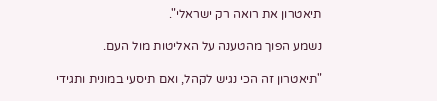תיאטרון את רואה רק ישראלי".

נשמע הפוך מהטענה על האליטות מול העם.

"תיאטרון זה הכי נגיש לקהל, ואם תיסעי במונית ותגידי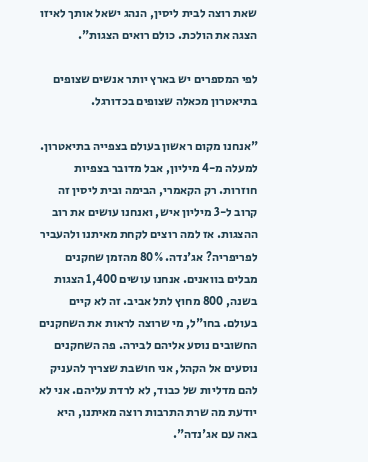שאת רוצה לבית ליסין, הנהג ישאל אותך לאיזו הצגה את הולכת. כולם רואים הצגות".

לפי המספרים יש בארץ יותר אנשים שצופים בתיאטרון מכאלה שצופים בכדורגל.

"אנחנו מקום ראשון בעולם בצפייה בתיאטרון. למעלה מ-4 מיליון, אבל מדובר בצפיות חוזרות. רק הקאמרי, הבימה ובית ליסין זה קרוב ל-3 מיליון איש, ואנחנו עושים את רוב ההצגות. אז למה רוצים לקחת מאיתנו ולהעביר לפריפריה? אג'נדה. 80% מהזמן שחקנים מבלים בוואנים. אנחנו עושים 1,400 הצגות בשנה, 800 מחוץ לתל אביב. זה לא קיים בעולם. בחו"ל, מי שרוצה לראות את השחקנים החשובים נוסע אליהם לבירה. פה השחקנים נוסעים אל הקהל, אני חושבת שצריך להעניק להם מדליות של כבוד, לא לרדת עליהם. אני לא יודעת מה שרת התרבות רוצה מאיתנו, היא באה עם אג'נדה".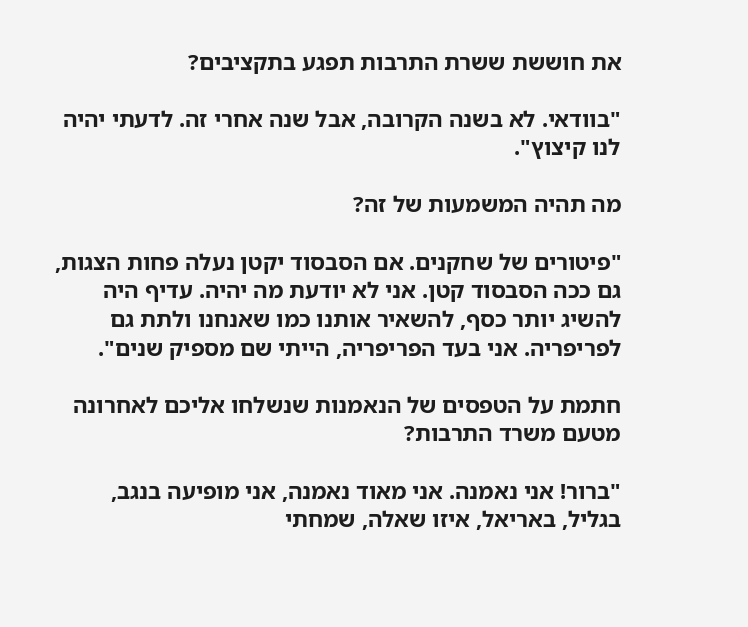את חוששת ששרת התרבות תפגע בתקציבים?

"בוודאי. לא בשנה הקרובה, אבל שנה אחרי זה. לדעתי יהיה לנו קיצוץ".

מה תהיה המשמעות של זה?

"פיטורים של שחקנים. אם הסבסוד יקטן נעלה פחות הצגות, גם ככה הסבסוד קטן. אני לא יודעת מה יהיה. עדיף היה להשיג יותר כסף, להשאיר אותנו כמו שאנחנו ולתת גם לפריפריה. אני בעד הפריפריה, הייתי שם מספיק שנים".

חתמת על הטפסים של הנאמנות שנשלחו אליכם לאחרונה מטעם משרד התרבות?

"ברור! אני נאמנה. אני מאוד נאמנה, אני מופיעה בנגב, בגליל, באריאל, איזו שאלה, שמחתי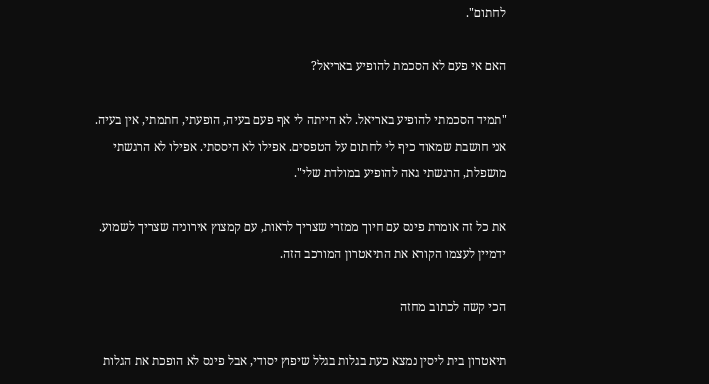לחתום".

האם אי פעם לא הסכמת להופיע באריאל?

"תמיד הסכמתי להופיע באריאל. לא הייתה לי אף פעם בעיה, הופעתי, חתמתי, אין בעיה. אני חושבת שמאוד כיף לי לחתום על הטפסים. אפילו לא היססתי. אפילו לא הרגשתי מושפלת, הרגשתי גאה להופיע במולדת שלי".

את כל זה אומרת פינס עם חיוך ממזרי שצריך לראות, עם קמצוץ אירוניה שצריך לשמוע. ידמיין לעצמו הקורא את התיאטרון המורכב הזה.

הכי קשה לכתוב מחזה

תיאטרון בית ליסין נמצא כעת בגלות בגלל שיפוץ יסודי, אבל פינס לא הופכת את הגלות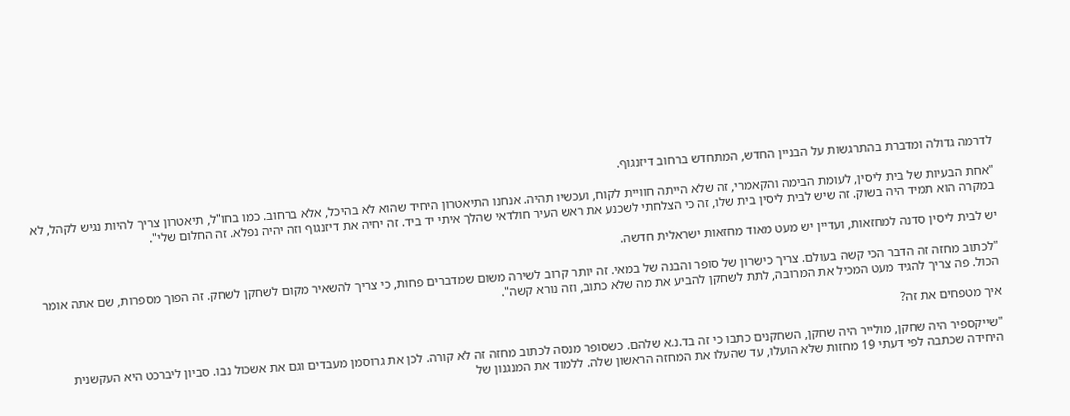לדרמה גדולה ומדברת בהתרגשות על הבניין החדש, המתחדש ברחוב דיזנגוף.

"אחת הבעיות של בית ליסין, לעומת הבימה והקאמרי, זה שלא הייתה חוויית לקוח, ועכשיו תהיה. אנחנו התיאטרון היחיד שהוא לא בהיכל, אלא ברחוב. כמו בחו"ל, תיאטרון צריך להיות נגיש לקהל, לא במקרה הוא תמיד היה בשוק. זה שיש לבית ליסין בית שלו, זה כי הצלחתי לשכנע את ראש העיר חולדאי שהלך איתי יד ביד. זה יחיה את דיזנגוף וזה יהיה נפלא. זה החלום שלי".

יש לבית ליסין סדנה למחזאות, ועדיין יש מעט מאוד מחזאות ישראלית חדשה.

"לכתוב מחזה זה הדבר הכי קשה בעולם. צריך כישרון של סופר והבנה של במאי. זה יותר קרוב לשירה משום שמדברים פחות, כי צריך להשאיר מקום לשחקן לשחק. זה הפוך מספרות, שם אתה אומר הכול. פה צריך להגיד מעט המכיל את המרובה, לתת לשחקן להביע את מה שלא כתוב, וזה נורא קשה".

איך מטפחים את זה?

"שייקספיר היה שחקן, מולייר היה שחקן, השחקנים כתבו כי זה בד.נ.א שלהם. כשסופר מנסה לכתוב מחזה זה לא קורה. לכן את גרוסמן מעבדים וגם את אשכול נבו. סביון ליברכט היא העקשנית היחידה שכתבה לפי דעתי 19 מחזות שלא הועלו, עד שהעלו את המחזה הראשון שלה. ללמוד את המנגנון של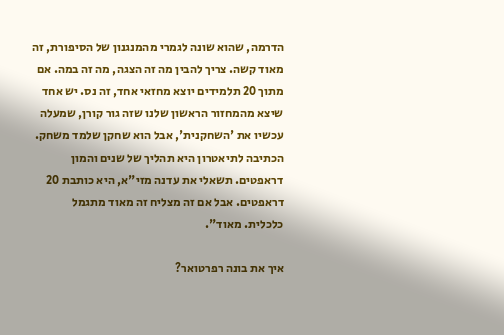הדרמה, שהוא שונה לגמרי מהמנגנון של הסיפורת, זה מאוד קשה. צריך להבין מה זה הצגה, מה זה במה. אם מתוך 20 תלמידים יוצא מחזאי אחד, זה נס. יש אחד שיצא מהמחזור הראשון שלנו שזה גור קורן, שמעלה עכשיו את 'השחקנית', אבל הוא שחקן שלמד משחק. הכתיבה לתיאטרון היא תהליך של שנים והמון דראפטים. תשאלי את עדנה מזי"א, היא כותבת 20 דראפטים. אבל אם זה מצליח זה מאוד מתגמל כלכלית. מאוד".

איך את בונה רפרטואר?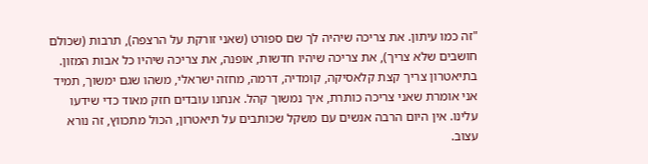"זה כמו עיתון. את צריכה שיהיה לך שם ספורט (שאני זורקת על הרצפה), תרבות (שכולם חושבים שלא צריך), את צריכה שיהיו חדשות, אופנה, את צריכה שיהיו כל אבות המזון. בתיאטרון צריך קצת קלאסיקה, קומדיה, דרמה, מחזה ישראלי, משהו שגם ימשוך, תמיד אני אומרת שאני צריכה כותרת, איך נמשוך קהל. אנחנו עובדים חזק מאוד כדי שידעו עלינו. אין היום הרבה אנשים עם משקל שכותבים על תיאטרון, הכול מתכווץ, זה נורא עצוב.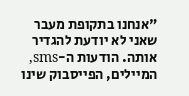"אנחנו בתקופת מעבר שאני לא יודעת להגדיר אותה. הודעות ה-sms, המיילים, הפייסבוק שינו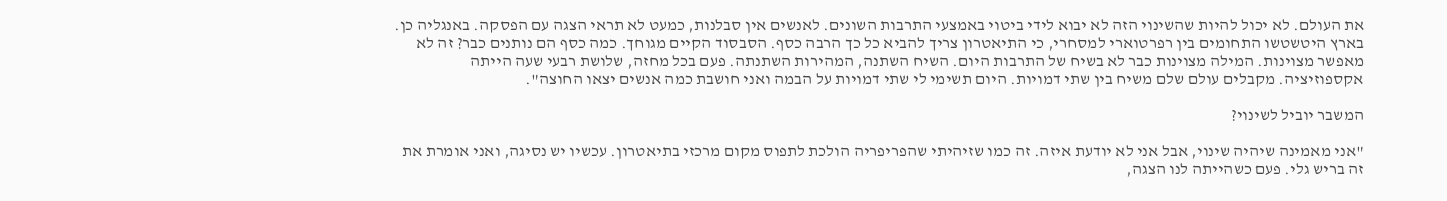את העולם. לא יכול להיות שהשינוי הזה לא יבוא לידי ביטוי באמצעי התרבות השונים. לאנשים אין סבלנות, כמעט לא תראי הצגה עם הפסקה. באנגליה כן. בארץ היטשטשו התחומים בין רפרטוארי למסחרי, כי התיאטרון צריך להביא כל כך הרבה כסף. הסבסוד הקיים מגוחך. כמה כסף הם נותנים כבר? זה לא מאפשר מצוינות. המילה מצוינות כבר לא בשיח של התרבות היום. השיח השתנה, המהירות השתנתה. פעם בכל מחזה, שלושת רבעי שעה הייתה אקספוזיציה. מקבלים עולם שלם משיח בין שתי דמויות. היום תשימי לי שתי דמויות על הבמה ואני חושבת כמה אנשים יצאו החוצה".

המשבר יוביל לשינוי?

"אני מאמינה שיהיה שינוי, אבל אני לא יודעת איזה. זה כמו שזיהיתי שהפריפריה הולכת לתפוס מקום מרכזי בתיאטרון. עכשיו יש נסיגה, ואני אומרת את זה בריש גלי. פעם כשהייתה לנו הצגה,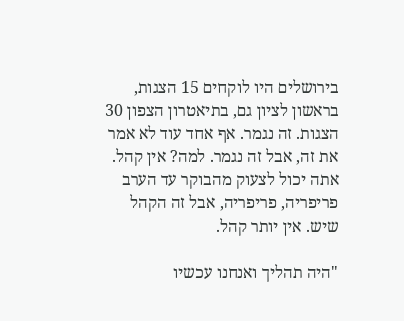בירושלים היו לוקחים 15 הצגות, בראשון לציון גם, בתיאטרון הצפון 30 הצגות. זה נגמר. אף אחד עוד לא אמר את זה, אבל זה נגמר. למה? אין קהל. אתה יכול לצעוק מהבוקר עד הערב פריפריה, פריפריה, אבל זה הקהל שיש. אין יותר קהל.

"היה תהליך ואנחנו עכשיו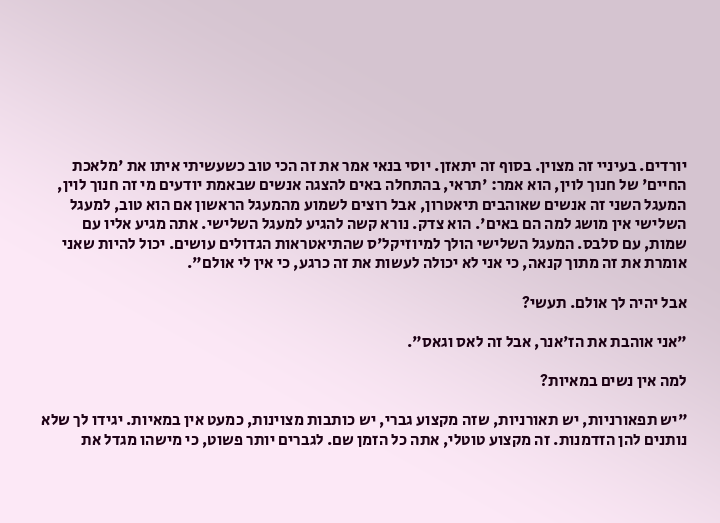יורדים. בעיניי זה מצוין. בסוף זה יתאזן. יוסי בנאי אמר את זה הכי טוב כשעשיתי איתו את 'מלאכת החיים' של חנוך לוין, הוא אמר: 'תראי, בהתחלה באים להצגה אנשים שבאמת יודעים מי זה חנוך לוין, המעגל השני זה אנשים שאוהבים תיאטרון, אבל רוצים לשמוע מהמעגל הראשון אם הוא טוב, למעגל השלישי אין מושג למה הם באים'. הוא צדק. נורא קשה להגיע למעגל השלישי. אתה מגיע אליו עם שמות, עם סלבס. המעגל השלישי הולך למיוזיקל'ס שהתיאטראות הגדולים עושים. יכול להיות שאני אומרת את זה מתוך קנאה, כי אני לא יכולה לעשות את זה כרגע, כי אין לי אולם".

אבל יהיה לך אולם. תעשי?

"אני אוהבת את הז'אנר, אבל זה לאס וגאס".

למה אין נשים במאיות?

"יש תפאורניות, יש תאורניות, שזה מקצוע גברי, יש כותבות מצוינות, כמעט אין במאיות. יגידו לך שלא נותנים להן הזדמנות. זה מקצוע טוטלי, אתה כל הזמן שם. לגברים יותר פשוט, כי מישהו מגדל את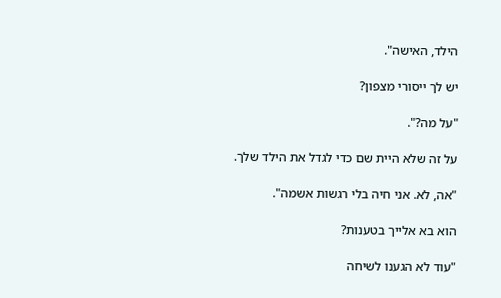הילד, האישה".

יש לך ייסורי מצפון?

"על מה?".

על זה שלא היית שם כדי לגדל את הילד שלך.

"אה, לא. אני חיה בלי רגשות אשמה".

הוא בא אלייך בטענות?

"עוד לא הגענו לשיחה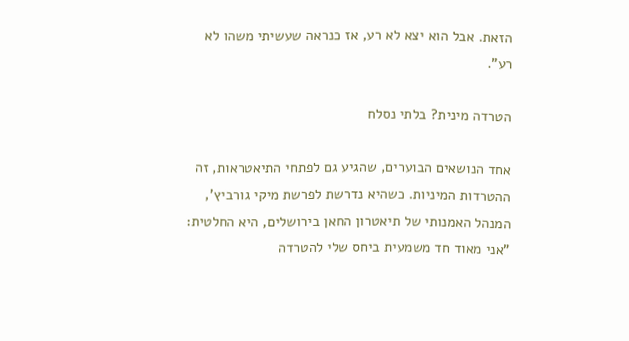הזאת. אבל הוא יצא לא רע, אז כנראה שעשיתי משהו לא רע".

הטרדה מינית? בלתי נסלח

אחד הנושאים הבוערים, שהגיע גם לפתחי התיאטראות, זה ההטרדות המיניות. כשהיא נדרשת לפרשת מיקי גורביץ', המנהל האמנותי של תיאטרון החאן בירושלים, היא החלטית: "אני מאוד חד משמעית ביחס שלי להטרדה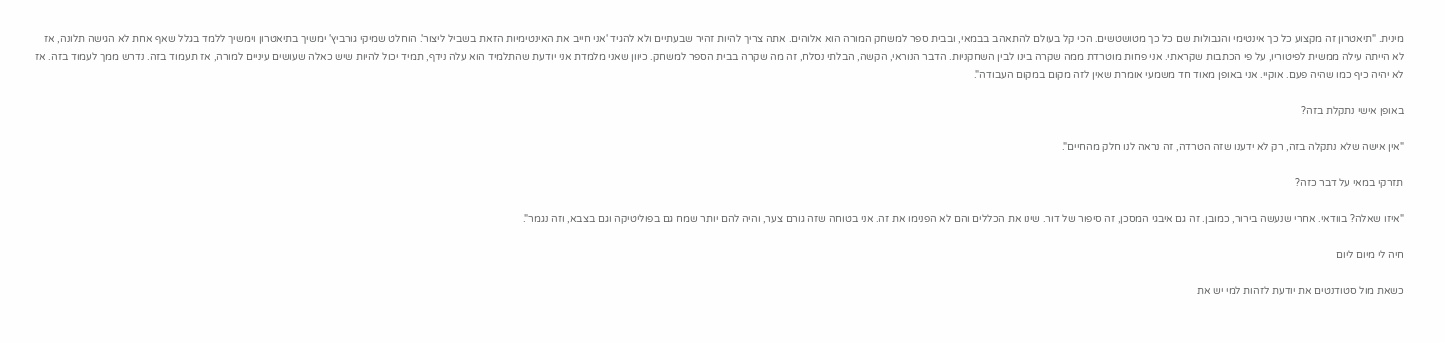מינית. "תיאטרון זה מקצוע כל כך אינטימי והגבולות שם כל כך מטושטשים. הכי קל בעולם להתאהב בבמאי, ובבית ספר למשחק המורה הוא אלוהים. אתה צריך להיות זהיר שבעתיים ולא להגיד 'אני חייב את האינטימיות הזאת בשביל ליצור'. הוחלט שמיקי גורביץ' ימשיך בתיאטרון וימשיך ללמד בגלל שאף אחת לא הגישה תלונה, אז לא הייתה עילה ממשית לפיטוריו, על פי הכתבות שקראתי. אני פחות מוטרדת ממה שקרה בינו לבין השחקניות. הדבר הנוראי, הקשה, הבלתי נסלח, זה מה שקרה בבית הספר למשחק. כיוון שאני מלמדת אני יודעת שהתלמיד הוא עלה נידף, תמיד יכול להיות שיש כאלה שעושים עיניים למורה, אז תעמוד בזה. נדרש ממך לעמוד בזה. אז לא יהיה כיף כמו שהיה פעם. אוקיי. אני באופן מאוד חד משמעי אומרת שאין לזה מקום במקום העבודה".

באופן אישי נתקלת בזה?

"אין אישה שלא נתקלה בזה, רק לא ידענו שזה הטרדה, זה נראה לנו חלק מהחיים".

תזרקי במאי על דבר כזה?

"איזו שאלה? בוודאי. אחרי שנעשה בירור, כמובן. זה גם איבגי המסכן, זה סיפור של דור. שינו את הכללים והם לא הפנימו את זה. אני בטוחה שזה גורם צער, והיה להם יותר שמח גם בפוליטיקה וגם בצבא, וזה נגמר".

חיה לי מיום ליום

כשאת מול סטודנטים את יודעת לזהות למי יש את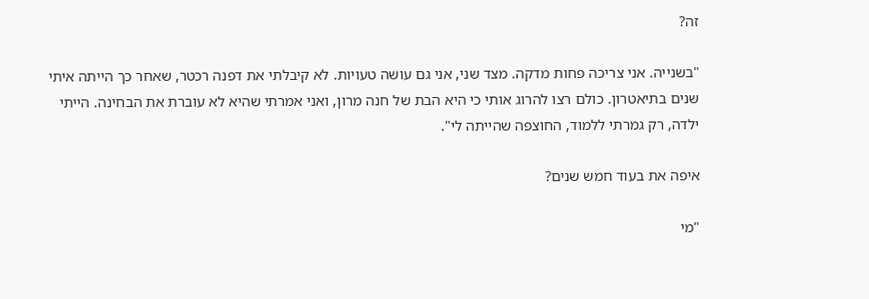זה?

"בשנייה. אני צריכה פחות מדקה. מצד שני, אני גם עושה טעויות. לא קיבלתי את דפנה רכטר, שאחר כך הייתה איתי שנים בתיאטרון. כולם רצו להרוג אותי כי היא הבת של חנה מרון, ואני אמרתי שהיא לא עוברת את הבחינה. הייתי ילדה, רק גמרתי ללמוד, החוצפה שהייתה לי".

איפה את בעוד חמש שנים?

"מי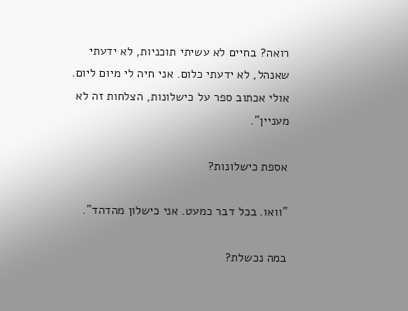רואה? בחיים לא עשיתי תוכניות, לא ידעתי שאנהל, לא ידעתי כלום. אני חיה לי מיום ליום. אולי אכתוב ספר על כישלונות, הצלחות זה לא מעניין".

אספת כישלונות?

"וואו. בכל דבר כמעט. אני כישלון מהדהד".

במה נכשלת?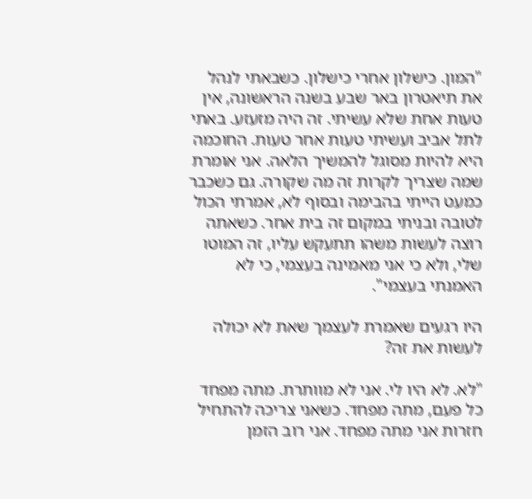"המון. כישלון אחרי כישלון. כשבאתי לנהל את תיאטרון באר שבע בשנה הראשונה, אין טעות אחת שלא עשיתי. זה היה מזעזע. באתי לתל אביב ועשיתי טעות אחר טעות. החוכמה היא להיות מסוגל להמשיך הלאה. אני אומרת שמה שצריך לקרות זה מה שקורה. גם כשכבר כמעט הייתי בהבימה ובסוף לא, אמרתי הכול לטובה ובניתי במקום זה בית אחר. כשאתה רוצה לעשות משהו תתעקש עליו, זה המוטו שלי, ולא כי אני מאמינה בעצמי, כי לא האמנתי בעצמי".

היו רגעים שאמרת לעצמך שאת לא יכולה לעשות את זה?

"לא. לא היו לי. אני לא מוותרת. מתה מפחד כל פעם, מתה מפחד. כשאני צריכה להתחיל חזרות אני מתה מפחד. אני רוב הזמן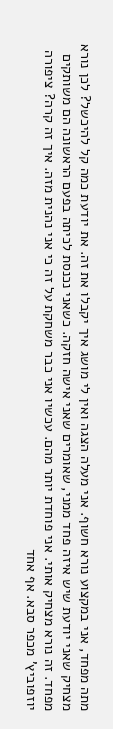מתה מפחד, אני במקצוע נורא חשוף. אני מעלה הצגה ואין לי מושג איך יקבלו את זה. את יודעת כמה קל להיכשל? לכן נורא מצחיק שאני יודעת שיש איזה פחד ממני, שאומרים שאני אישה חזקה. כשאני נכנסת לכיתה בפעם הראשונה הם משותקים מפחד. זה נורא מצחיק אותי. אני פוחדת יותר מהם. עכשיו אני כבר משחקת על זה כי אני נהנית מזה. איך זה קרה? ציפורה יוזפוביץ' מכפר סבא. אף אחד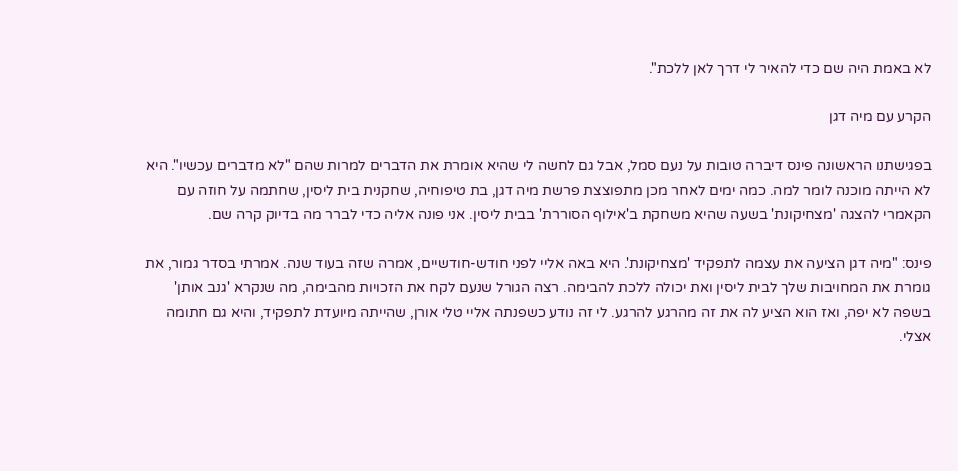לא באמת היה שם כדי להאיר לי דרך לאן ללכת".

הקרע עם מיה דגן

בפגישתנו הראשונה פינס דיברה טובות על נעם סמל, אבל גם לחשה לי שהיא אומרת את הדברים למרות שהם "לא מדברים עכשיו". היא לא הייתה מוכנה לומר למה. כמה ימים לאחר מכן מתפוצצת פרשת מיה דגן, בת טיפוחיה, שחקנית בית ליסין, שחתמה על חוזה עם הקאמרי להצגה 'מצחיקונת' בשעה שהיא משחקת ב'אילוף הסוררת' בבית ליסין. אני פונה אליה כדי לברר מה בדיוק קרה שם.

פינס: "מיה דגן הציעה את עצמה לתפקיד 'מצחיקונת'. היא באה אליי לפני חודש-חודשיים, אמרה שזה בעוד שנה. אמרתי בסדר גמור, את גומרת את המחויבות שלך לבית ליסין ואת יכולה ללכת להבימה. רצה הגורל שנעם לקח את הזכויות מהבימה, מה שנקרא 'גנב אותן' בשפה לא יפה, ואז הוא הציע לה את זה מהרגע להרגע. לי זה נודע כשפנתה אליי טלי אורן, שהייתה מיועדת לתפקיד, והיא גם חתומה אצלי.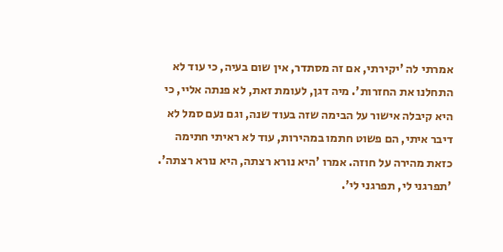אמרתי לה 'יקירתי, אם זה מסתדר, אין שום בעיה, כי עוד לא התחלנו את החזרות'. מיה דגן, לעומת זאת, לא פנתה אליי, כי היא קיבלה אישור על הבימה שזה בעוד שנה, וגם נעם סמל לא דיבר איתי, הם פשוט חתמו במהירות, עוד לא ראיתי חתימה כזאת מהירה על חוזה. אמרו 'היא נורא רצתה, היא נורא רצתה'. 'תפרגני לי, תפרגני לי'.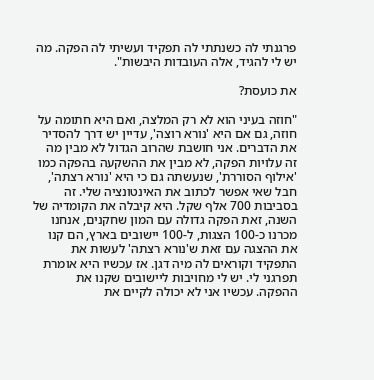פרגנתי לה כשנתתי לה תפקיד ועשיתי לה הפקה. מה יש לי להגיד, אלה העובדות היבשות".

את כועסת?

"חוזה בעיני הוא לא רק המלצה, ואם היא חתומה על חוזה, גם אם היא 'נורא רוצה', עדיין יש דרך להסדיר את הדברים. אני חושבת שהרוב הגדול לא מבין מה זה עלויות הפקה, לא מבין את ההשקעה בהפקה כמו 'אילוף הסוררת', שנעשתה גם כי היא 'נורא רצתה', חבל שאי אפשר לכתוב את האינטונציה שלי. זה בסביבות 700 אלף שקל. היא קיבלה את הקומדיה של השנה, זאת הפקה גדולה עם המון שחקנים, אנחנו מכרנו כ-100 הצגות, ל-100 יישובים בארץ, הם קנו את ההצגה עם זאת ש'נורא רצתה' לעשות את התפקיד וקוראים לה מיה דגן. אז עכשיו היא אומרת תפרגני לי. יש לי מחויבות ליישובים שקנו את ההפקה. עכשיו אני לא יכולה לקיים את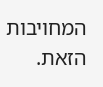המחויבות הזאת.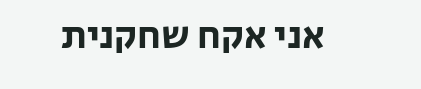אני אקח שחקנית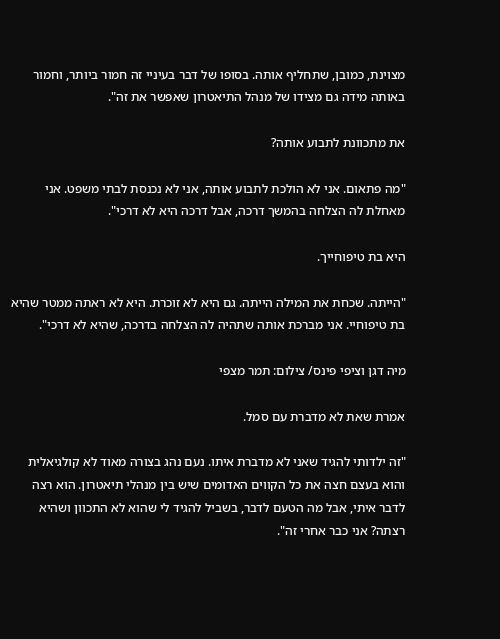מצוינת, כמובן, שתחליף אותה. בסופו של דבר בעיניי זה חמור ביותר, וחמור באותה מידה גם מצידו של מנהל התיאטרון שאפשר את זה".

את מתכוונת לתבוע אותה?

"מה פתאום. אני לא הולכת לתבוע אותה, אני לא נכנסת לבתי משפט. אני מאחלת לה הצלחה בהמשך דרכה, אבל דרכה היא לא דרכי".

היא בת טיפוחייך.

"הייתה. שכחת את המילה הייתה. גם היא לא זוכרת. היא לא ראתה ממטר שהיא בת טיפוחיי. אני מברכת אותה שתהיה לה הצלחה בדרכה, שהיא לא דרכי".

מיה דגן וציפי פינס/ צילום: תמר מצפי

אמרת שאת לא מדברת עם סמל.

"זה ילדותי להגיד שאני לא מדברת איתו. נעם נהג בצורה מאוד לא קולגיאלית והוא בעצם חצה את כל הקווים האדומים שיש בין מנהלי תיאטרון. הוא רצה לדבר איתי, אבל מה הטעם לדבר, בשביל להגיד לי שהוא לא התכוון ושהיא רצתה? אני כבר אחרי זה".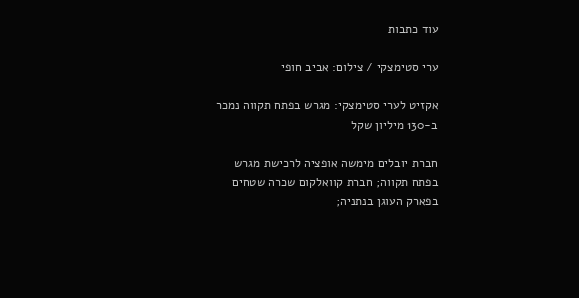עוד כתבות

ערי סטימצקי / צילום: אביב חופי

אקזיט לערי סטימצקי: מגרש בפתח תקווה נמכר ב-130 מיליון שקל

חברת יובלים מימשה אופציה לרכישת מגרש בפתח תקווה; חברת קוואלקום שכרה שטחים בפארק העוגן בנתניה;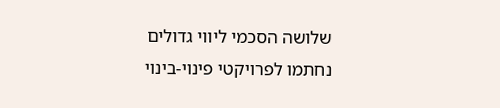שלושה הסכמי ליווי גדולים נחתמו לפרויקטי פינוי-בינוי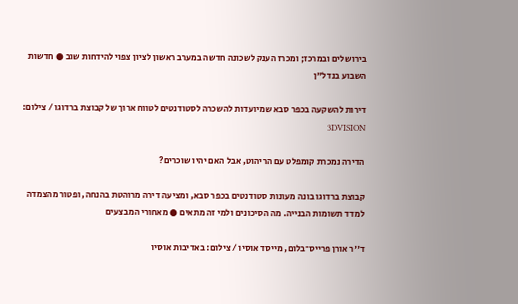בירושלים ובמרכז; ומכרז הענק לשכונה חדשה במערב ראשון לציון צפוי להידחות שוב ● חדשות השבוע בנדל"ן

דירות להשקעה בכפר סבא שמיועדות להשכרה לסטודנטים לטווח ארוך של קבוצת ברדוגו / צילום: 3DVISION

הדירה נמכרת קומפלט עם הריהוט, אבל האם יהיו שוכרים?

קבוצת ברדוגו בונה מעונות סטודנטים בכפר סבא, ומציעה דירה מרוהטת בהנחה, ופטור מהצמדה למדד תשומות הבנייה. מה הסיכונים ולמי זה מתאים ● מאחורי המבצעים

ד''ר אורן פרייס־בלום, מייסד אוסיו / צילום: באדיבות אוסיו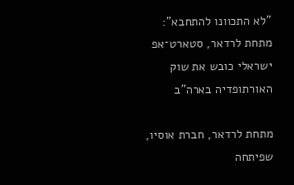"לא התכוונו להתחבא": מתחת לרדאר, סטארט־אפ ישראלי כובש את שוק האורתופדיה בארה"ב

מתחת לרדאר, חברת אוסיו, שפיתחה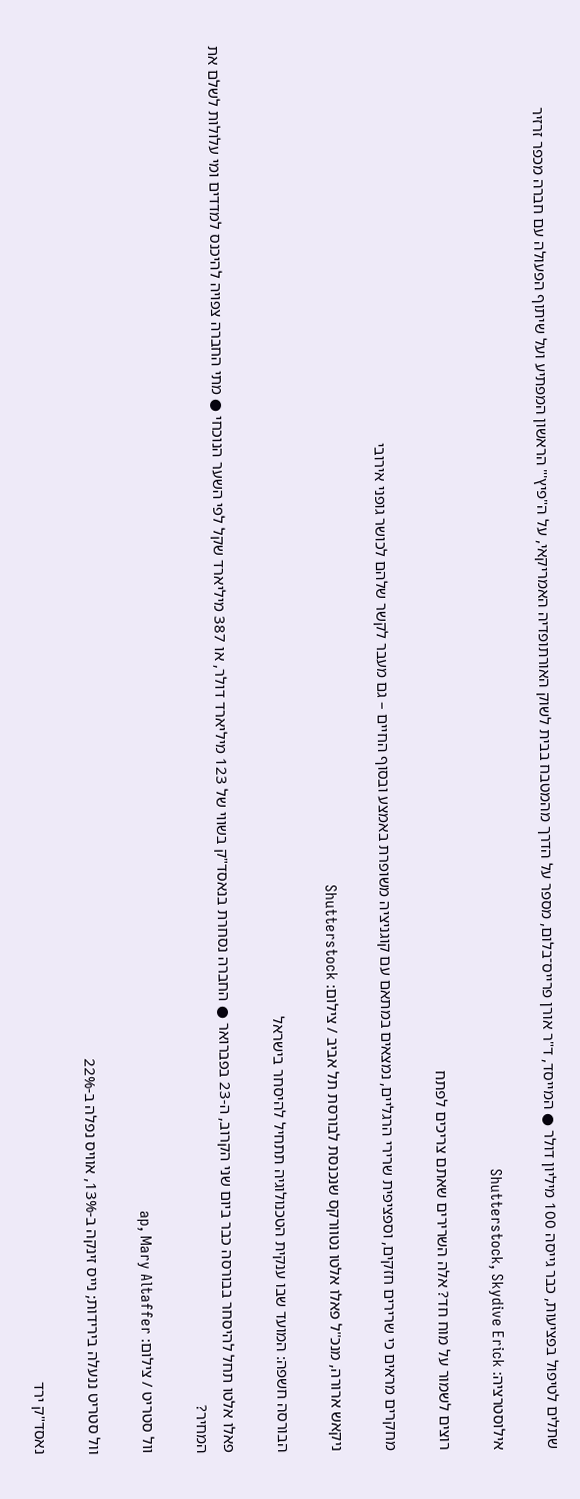שתלים לטיפול בפציעות, כבר גייסה 100 מיליון דולר ● המייסד, ד"ר אורן פרייס־בלום, מספר על הדרך מהמטבח בבית לשוק האורתופדיה האמריקאי, על ה"פיץ'" הראשון המפתיע ועל שיתוף הפעולה עם חברה מכפר זרזיר

אילוסטרציה: Shutterstock, Skydive Erick

רוצים לשמור על מוח חד? אלה השרירים שאתם צריכים לפתח

מחקרים מראים כי שרירים חזקים, וספציפית שרירי הרגליים, נמצאים במתאם עם קוגניציה משופרת באמצע ובסוף החיים – גם מעבר לקשר שלהם לכושר גופני אירובי

ניקאש ארורה, מנכ''ל פאלו אלטו נטוורקס שנכנסת לבורסת תל אביב / צילום: Shutterstock

הבורסה חשפה: המועד שבו ענקית הטכנולוגיה תתחיל להיסחר בישראל

פאלו אלטו תחל להיסחר בבורסה כבר ביום שני הקרוב, ה-23 בפברואר ● החברה נסחרת בנאסד"ק בשווי של 123 מיליארד דולר, או 387 מיליארד שקל לפי השער הנוכחי ● מתי החברה צפויה להיכנס למדדים ומי עלולות לשלם את המחיר?

וול סטריט / צילום: ap, Mary Altaffer

וול סטריט ננעלה בירידות; נייס זינקה ב-13%, אוויס נפלה ב-22%

נאסד"ק ירד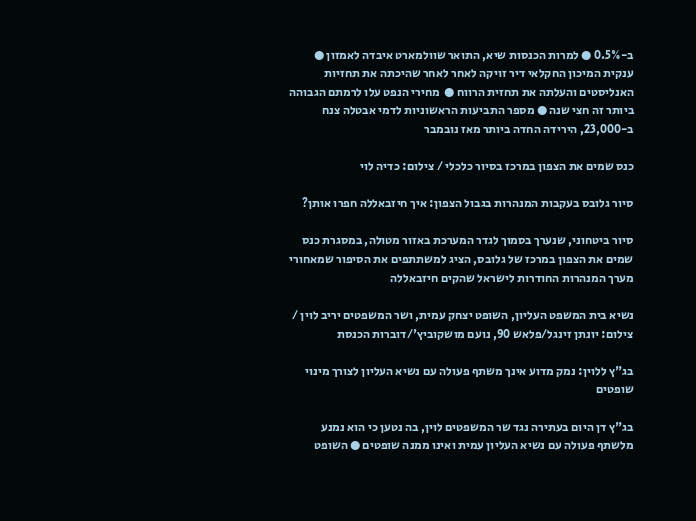ב-0.5% ● למרות הכנסות שיא, התואר שוולמארט איבדה לאמזון ● ענקית המיכון החקלאי דיר זויקה לאחר לאחר שהיכתה את תחזיות האנליסטים והעלתה את תחזית הרווח ●  מחירי הנפט עלו לרמתם הגבוהה ביותר זה חצי שנה ● מספר התביעות הראשוניות לדמי אבטלה צנח ב-23,000, הירידה החדה ביותר מאז נובמבר

כנס שמים את הצפון במרכז בסיור כלכלי / צילום: כדיה לוי

סיור גלובס בעקבות המנהרות בגבול הצפון: איך חיזבאללה חפרו אותן?

סיור ביטחוני, שנערך בסמוך לגדר המערכת באזור מטולה, במסגרת כנס שמים את הצפון במרכז של גלובס, הציג למשתתפים את הסיפור שמאחורי מערך המנהרות החודרות לישראל שהקים חיזבאללה

נשיא בית המשפט העליון, השופט יצחק עמית, ושר המשפטים יריב לוין / צילום: יונתן זינגל/פלאש 90, נועם מושקוביץ'/דוברות הכנסת

בג"ץ ללוין: נמק מדוע אינך משתף פעולה עם נשיא העליון לצורך מינוי שופטים

בג"ץ דן היום בעתירה נגד שר המשפטים לוין, בה נטען כי הוא נמנע מלשתף פעולה עם נשיא העליון עמית ואינו ממנה שופטים ● השופט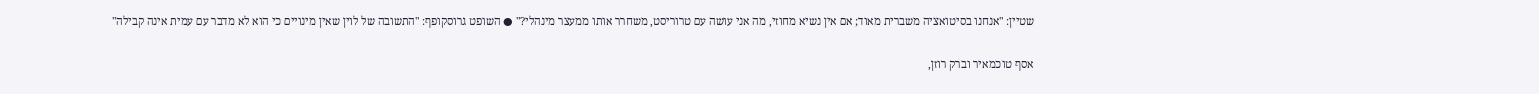שטיין: "אנחנו בסיטואציה משברית מאוד; אם אין נשיא מחוזי, מה אני עושה עם טרוריסט, משחרר אותו ממעצר מינהלי?" ● השופט גרוסקופף: "התשובה של לוין שאין מינויים כי הוא לא מדבר עם עמית אינה קבילה"

אסף טוכמאיר וברק רוזן,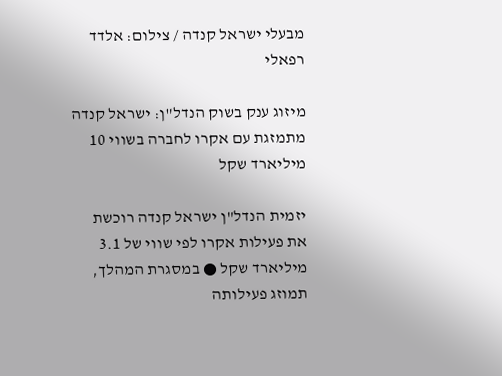מבעלי ישראל קנדה / צילום: אלדד רפאלי

מיזוג ענק בשוק הנדל"ן: ישראל קנדה מתמזגת עם אקרו לחברה בשווי 10 מיליארד שקל

יזמית הנדל"ן ישראל קנדה רוכשת את פעילות אקרו לפי שווי של 3.1 מיליארד שקל ● במסגרת המהלך, תמוזג פעילותה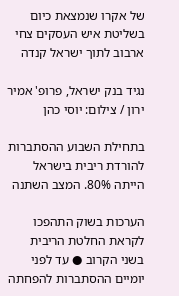של אקרו שנמצאת כיום בשליטת איש העסקים צחי ארבוב לתוך ישראל קנדה

נגיד בנק ישראל, פרופ' אמיר ירון / צילום: יוסי כהן

בתחילת השבוע ההסתברות להורדת ריבית בישראל הייתה 80%. המצב השתנה

הערכות בשוק התהפכו לקראת החלטת הריבית בשני הקרוב ● עד לפני יומיים ההסתברות להפחתה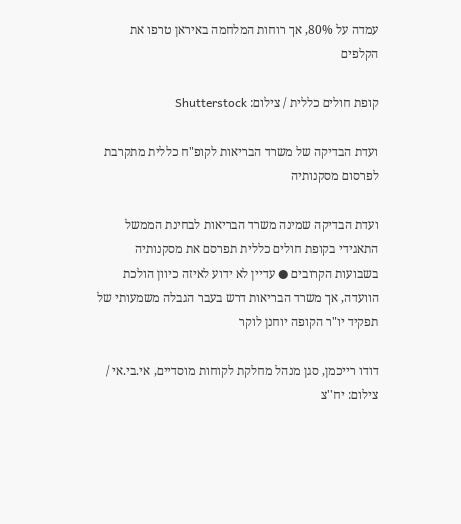עמדה על 80%, אך רוחות המלחמה באיראן טרפו את הקלפים

קופת חולים כללית / צילום: Shutterstock

ועדת הבדיקה של משרד הבריאות לקופ"ח כללית מתקרבת לפרסום מסקנותיה

ועדת הבדיקה שמינה משרד הבריאות לבחינת הממשל התאגידי בקופת חולים כללית תפרסם את מסקנותיה בשבועות הקרובים ● עדיין לא ידוע לאיזה כיוון הולכת הוועדה, אך משרד הבריאות דרש בעבר הגבלה משמעותי של תפקיד יו"ר הקופה יוחנן לוקר

דודו רייכמן, סגן מנהל מחלקת לקוחות מוסדיים, אי.בי.אי / צילום: יח''צ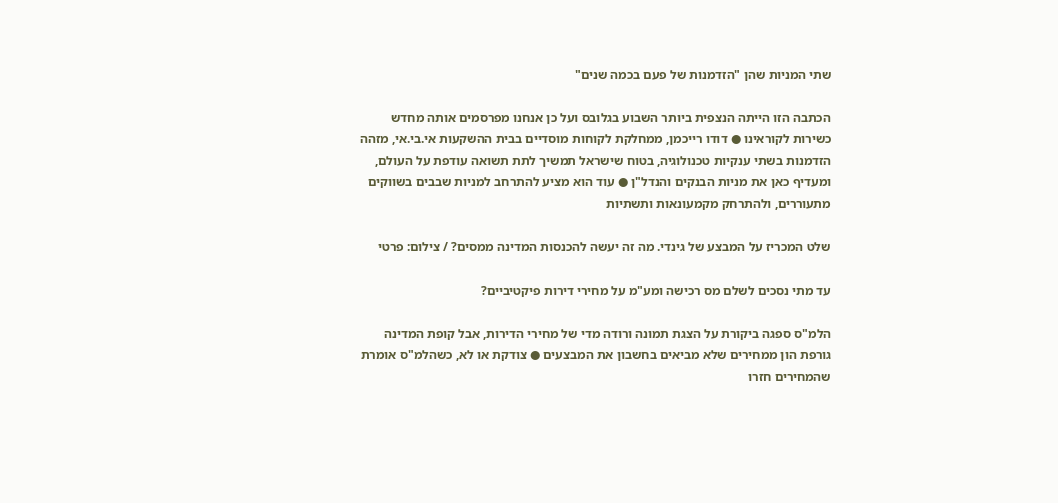שתי המניות שהן "הזדמנות של פעם בכמה שנים"

הכתבה הזו הייתה הנצפית ביותר השבוע בגלובס ועל כן אנחנו מפרסמים אותה מחדש כשירות לקוראינו ● דודו רייכמן, ממחלקת לקוחות מוסדיים בבית ההשקעות אי.בי.אי, מזהה הזדמנות בשתי ענקיות טכנולוגיה, בטוח שישראל תמשיך לתת תשואה עודפת על העולם, ומעדיף כאן את מניות הבנקים והנדל"ן ● עוד הוא מציע להתרחב למניות שבבים בשווקים מתעוררים, ולהתרחק מקמעונאות ותשתיות

שלט המכריז על המבצע של גינדי. מה זה יעשה להכנסות המדינה ממסים? / צילום: פרטי

עד מתי נסכים לשלם מס רכישה ומע"מ על מחירי דירות פיקטיביים?

הלמ"ס ספגה ביקורת על הצגת תמונה ורודה מדי של מחירי הדירות, אבל קופת המדינה גורפת הון ממחירים שלא מביאים בחשבון את המבצעים ● צודקת או לא, כשהלמ"ס אומרת שהמחירים חזרו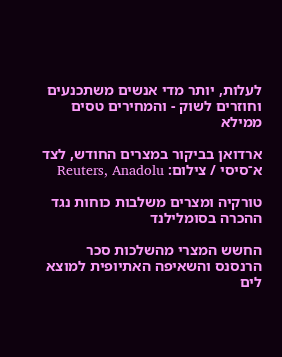לעלות, יותר מדי אנשים משתכנעים וחוזרים לשוק - והמחירים טסים ממילא

ארדואן בביקור במצרים החודש, לצד א־סיסי / צילום: Reuters, Anadolu

טורקיה ומצרים משלבות כוחות נגד ההכרה בסומלילנד

החשש המצרי מהשלכות סכר הרנסנס והשאיפה האתיופית למוצא לים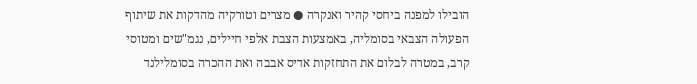הובילו למפנה ביחסי קהיר ואנקרה ● מצרים וטורקיה מהדקות את שיתוף הפעולה הצבאי בסומליה, באמצעות הצבת אלפי חיילים, נגמ"שים ומטוסי קרב, במטרה לבלום את התחזקות אדיס אבבה ואת ההכרה בסומלילנד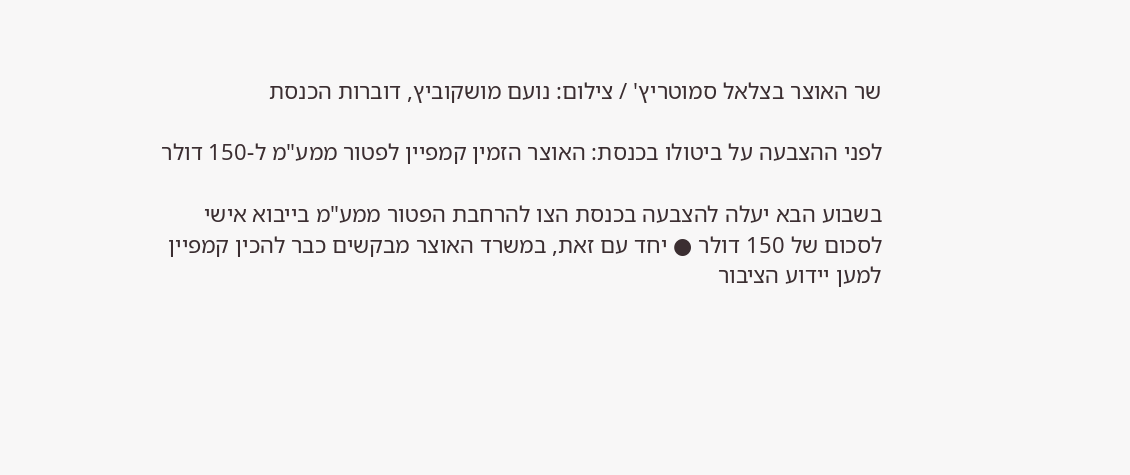שר האוצר בצלאל סמוטריץ' / צילום: נועם מושקוביץ, דוברות הכנסת

לפני ההצבעה על ביטולו בכנסת: האוצר הזמין קמפיין לפטור ממע"מ ל-150 דולר

בשבוע הבא יעלה להצבעה בכנסת הצו להרחבת הפטור ממע"מ בייבוא אישי לסכום של 150 דולר ● יחד עם זאת, במשרד האוצר מבקשים כבר להכין קמפיין למען יידוע הציבור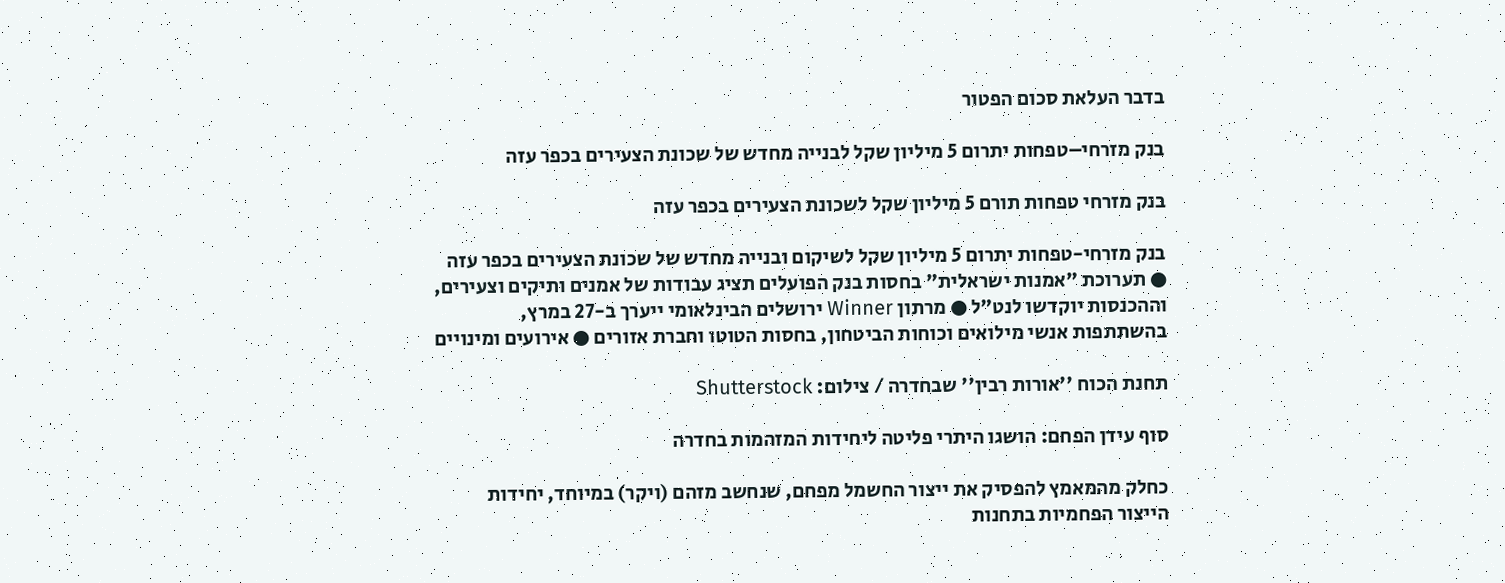בדבר העלאת סכום הפטור

בנק מזרחי–טפחות יתרום 5 מיליון שקל לבנייה מחדש של שכונת הצעירים בכפר עזה

בנק מזרחי טפחות תורם 5 מיליון שקל לשכונת הצעירים בכפר עזה

בנק מזרחי-טפחות יתרום 5 מיליון שקל לשיקום ובנייה מחדש של שכונת הצעירים בכפר עזה ● תערוכת "אמנות ישראלית" בחסות בנק הפועלים תציג עבודות של אמנים ותיקים וצעירים, וההכנסות יוקדשו לנט"ל ● מרתון Winner ירושלים הבינלאומי ייערך ב-27 במרץ, בהשתתפות אנשי מילואים וכוחות הביטחון, בחסות הטוטו וחברת אזורים ● אירועים ומינויים

תחנת הכוח ''אורות רבין'' שבחדרה / צילום: Shutterstock

סוף עידן הפחם: הושגו היתרי פליטה ליחידות המזהמות בחדרה

כחלק מהמאמץ להפסיק את ייצור החשמל מפחם, שנחשב מזהם (ויקר) במיוחד, יחידות הייצור הפחמיות בתחנות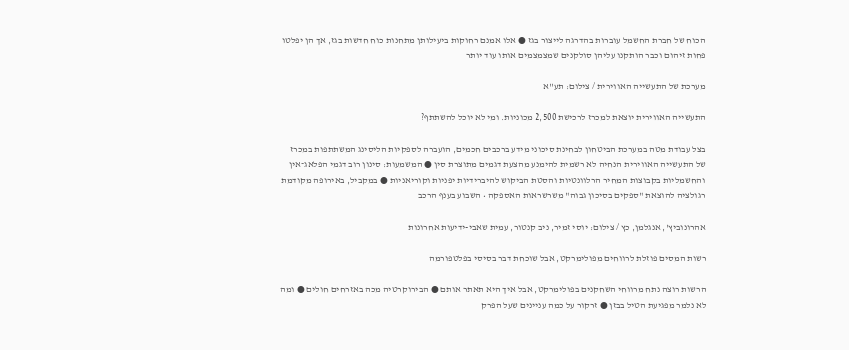הכוח של חברת החשמל עוברות בהדרגה לייצור בגז ● אלו אמנם רחוקות ביעילותן מתחנות כוח חדשות בגז, אך הן יפלטו פחות זיהום וכבר הותקנו עליהן סולקנים שמצמצמים אותו עוד יותר

מערכת של התעשייה האווירית / צילום: תע''א

התעשייה האווירית יוצאת למכרז לרכישת 2,500 מכוניות. ומי לא יוכל להשתתף?

בצל עבודת מטה במערכת הביטחון לבחינת סיכוני מידע ברכבים חכמים, הועברה לספקיות הליסינג המשתתפות במכרז של התעשייה האווירית הנחיה לא רשמית להימנע מהצעת דגמים מתוצרת סין ● המשמעות: סינון רוב דגמי הפלאג־אין והחשמליות בקבוצות המחיר הרלוונטיות והסטת הביקוש להיברידיות יפניות וקוריאניות ● במקביל, באירופה מקודמת רגולציה להוצאת "ספקים בסיכון גבוה" משרשראות האספקה • השבוע בענף הרכב

אהרונוביץ', אנגלמן, כץ / צילום: יוסי זמיר, ניב קנטור, עמית שאבי-ידיעות אחרונות

רשות המסים פוזלת לרווחים מפולימרקט, אבל שוכחת דבר בסיסי בפלטפורמה

הרשות רוצה נתח מרווחי השחקנים בפולימרקט, אבל איך היא תאתר אותם ● הבירוקרטיה מכה באזרחים חולים ● ומה לא נלמר מפגיעת הטיל בבזן ● זרקור על כמה עניינים שעל הפרק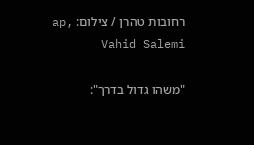רחובות טהרן / צילום: ap, Vahid Salemi

"משהו גדול בדרך":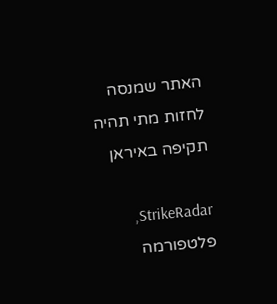האתר שמנסה לחזות מתי תהיה תקיפה באיראן

StrikeRadar, פלטפורמה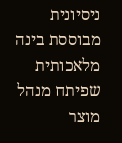ניסיונית מבוססת בינה מלאכותית שפיתח מנהל מוצר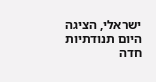ישראלי, הציגה היום תנודתיות חדה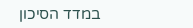במדד הסיכון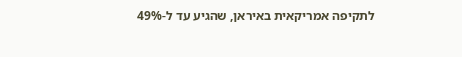לתקיפה אמריקאית באיראן, שהגיע עד ל-49%